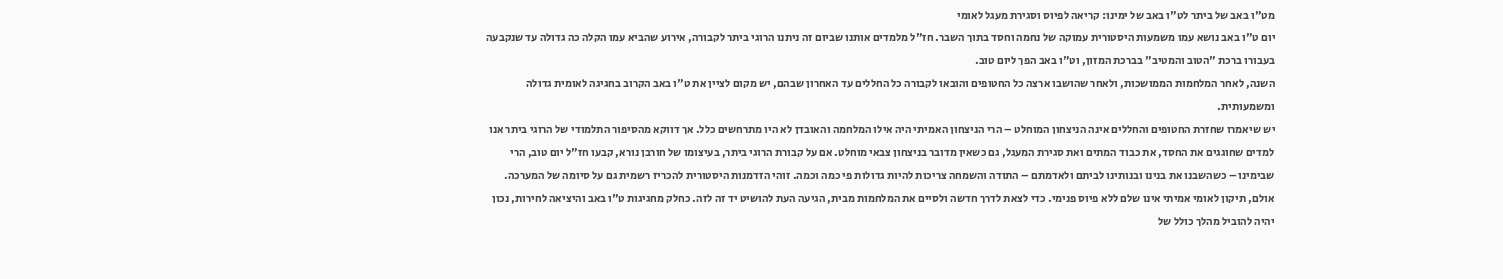מט"ו באב של ביתר לט"ו באב של ימינו: קריאה לפיוס וסגירת מעגל לאומי
יום ט"ו באב נושא עמו משמעות היסטורית עמוקה של נחמה וחסד בתוך השבר. חז"ל מלמדים אותנו שביום זה ניתנו הרוגי ביתר לקבורה, אירוע שהביא עמו הקלה כה גדולה עד שנקבעה בעבורו ברכת "הטוב והמטיב" בברכת המזון, וט"ו באב הפך ליום טוב.
השנה, לאחר המלחמות הממושכות, ולאחר שהושבו ארצה כל החטופים והובאו לקבורה כל החללים עד האחרון שבהם, יש מקום לציין את ט"ו באב הקרוב בחגיגה לאומית גדולה ומשמעותית.
יש שיאמרו שחזרת החטופים והחללים אינה הניצחון המוחלט – הרי הניצחון האמיתי היה אילו המלחמה והאובדן לא היו מתרחשים כלל. אך דווקא מהסיפור התלמודי של הרוגי ביתר אנו למדים שחוגגים את החסד, את כבוד המתים ואת סגירת המעגל, גם כשאין מדובר בניצחון צבאי מוחלט. אם על קבורת הרוגי ביתר, בעיצומו של חורבן נורא, קבעו חז"ל יום טוב, הרי שבימינו – כשהשבנו את בנינו ובנותינו לביתם ולאדמתם – התודה והשמחה צריכות להיות גדולות פי כמה וכמה. זוהי הזדמנות היסטורית להכריז רשמית גם על סיומה של המערכה.
אולם, תיקון לאומי אמיתי אינו שלם ללא פיוס פנימי. כדי לצאת לדרך חדשה ולסיים את המלחמות מבית, הגיעה העת להושיט יד זה לזה. כחלק מחגיגות ט"ו באב והיציאה לחירות, נכון יהיה להוביל מהלך כולל של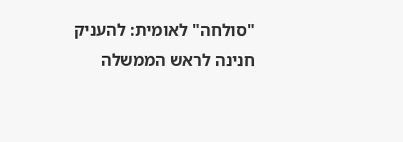"סולחה" לאומית: להעניק חנינה לראש הממשלה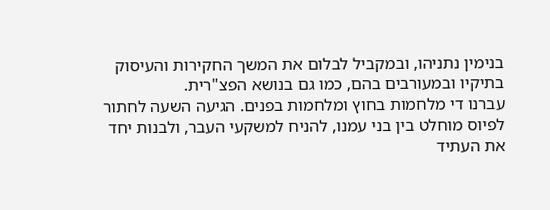בנימין נתניהו, ובמקביל לבלום את המשך החקירות והעיסוק בתיקיו ובמעורבים בהם, כמו גם בנושא הפצ"רית.
עברנו די מלחמות בחוץ ומלחמות בפנים. הגיעה השעה לחתור לפיוס מוחלט בין בני עמנו, להניח למשקעי העבר, ולבנות יחד את העתיד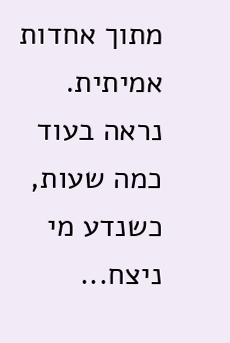מתוך אחדות אמיתית.
נראה בעוד כמה שעות, כשנדע מי ניצח...